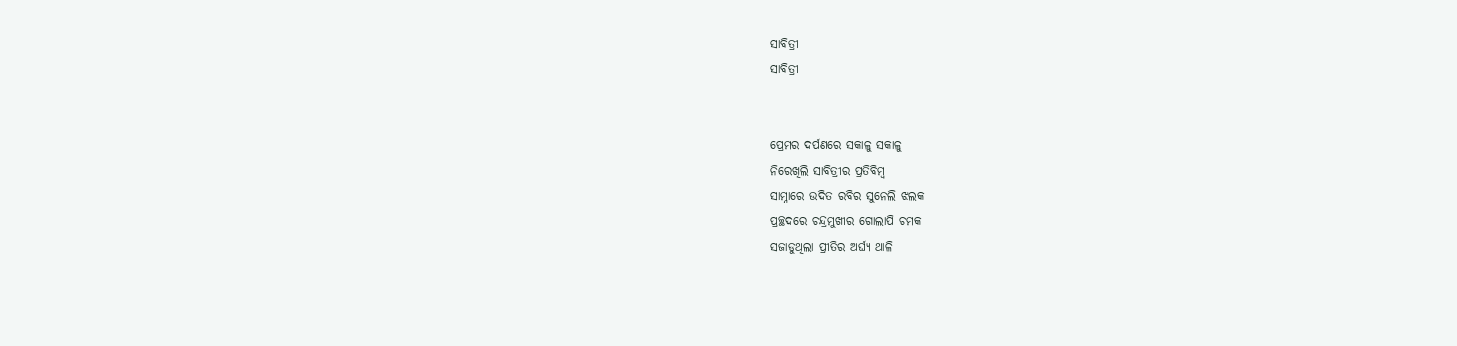ସାବିତ୍ରୀ
ସାବିତ୍ରୀ


ପ୍ରେମର ଦର୍ପଣରେ ସକାଳୁ ସକାଳୁ
ନିରେଖିଲି ସାବିତ୍ରୀର ପ୍ରତିବିମ୍ବ
ସାମ୍ନାରେ ଉଦିତ ରବିର ସୁନେଲି ଝଲକ
ପ୍ରଚ୍ଛଦରେ ଚନ୍ଦ୍ରମୁଖୀର ଗୋଲାପି ଚମକ
ସଜାଡୁଥିଲା ପ୍ରୀତିର ଅର୍ଘ୍ୟ ଥାଳି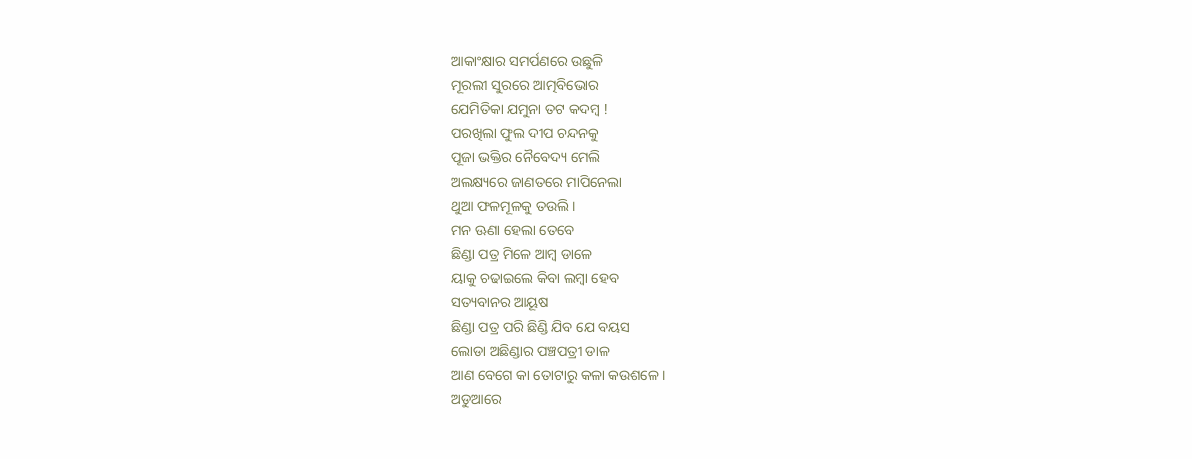ଆକାଂକ୍ଷାର ସମର୍ପଣରେ ଉଛୁଳି
ମୂରଲୀ ସୁରରେ ଆତ୍ମବିଭୋର
ଯେମିତିକା ଯମୁନା ତଟ କଦମ୍ବ !
ପରଖିଲା ଫୁଲ ଦୀପ ଚନ୍ଦନକୁ
ପୂଜା ଭକ୍ତିର ନୈବେଦ୍ୟ ମେଲି
ଅଲକ୍ଷ୍ୟରେ ଜାଣତରେ ମାପିନେଲା
ଥୁଆ ଫଳମୂଳକୁ ତଉଲି ।
ମନ ଊଣା ହେଲା ତେବେ
ଛିଣ୍ଡା ପତ୍ର ମିଳେ ଆମ୍ବ ଡାଳେ
ୟାକୁ ଚଢାଇଲେ କିବା ଲମ୍ବା ହେବ
ସତ୍ୟବାନର ଆୟୂଷ
ଛିଣ୍ଡା ପତ୍ର ପରି ଛିଣ୍ଡି ଯିବ ଯେ ବୟସ
ଲୋଡା ଅଛିଣ୍ଡାର ପଞ୍ଚପତ୍ରୀ ଡାଳ
ଆଣ ବେଗେ କା ତୋଟାରୁ କଳା କଉଶଳେ ।
ଅଡୁଆରେ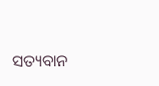ସତ୍ୟବାନ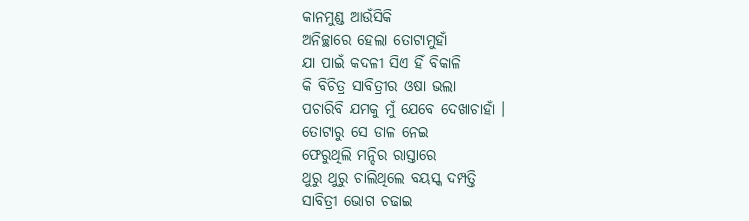କାନମୁଣ୍ଡ ଆଉଁସିକି
ଅନିଚ୍ଛାରେ ହେଲା ତୋଟାମୁହାଁ
ଯା ପାଇଁ କଦଳୀ ସିଏ ହିଁ ବିକାଳି
କି ବିଚିତ୍ର ସାବିତ୍ରୀର ଓଷା ଭଲା
ପଚାରିବି ଯମକୁ ମୁଁ ଯେବେ ଦେଖାଚାହାଁ ।
ତୋଟାରୁ ସେ ଡାଳ ନେଇ
ଫେରୁଥିଲି ମନ୍ଦିର ରାସ୍ତାରେ
ଥୁରୁ ଥୁରୁ ଚାଲିଥିଲେ ବୟସ୍କ ଦମ୍ପତ୍ତି
ସାବିତ୍ରୀ ଭୋଗ ଚଢାଇ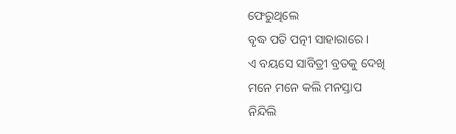ଫେରୁଥିଲେ
ବୃଦ୍ଧ ପତି ପତ୍ନୀ ସାହାରାରେ ।
ଏ ବୟସେ ସାବିତ୍ରୀ ବ୍ରତକୁ ଦେଖି
ମନେ ମନେ କଲି ମନସ୍ତାପ
ନିନ୍ଦିଲି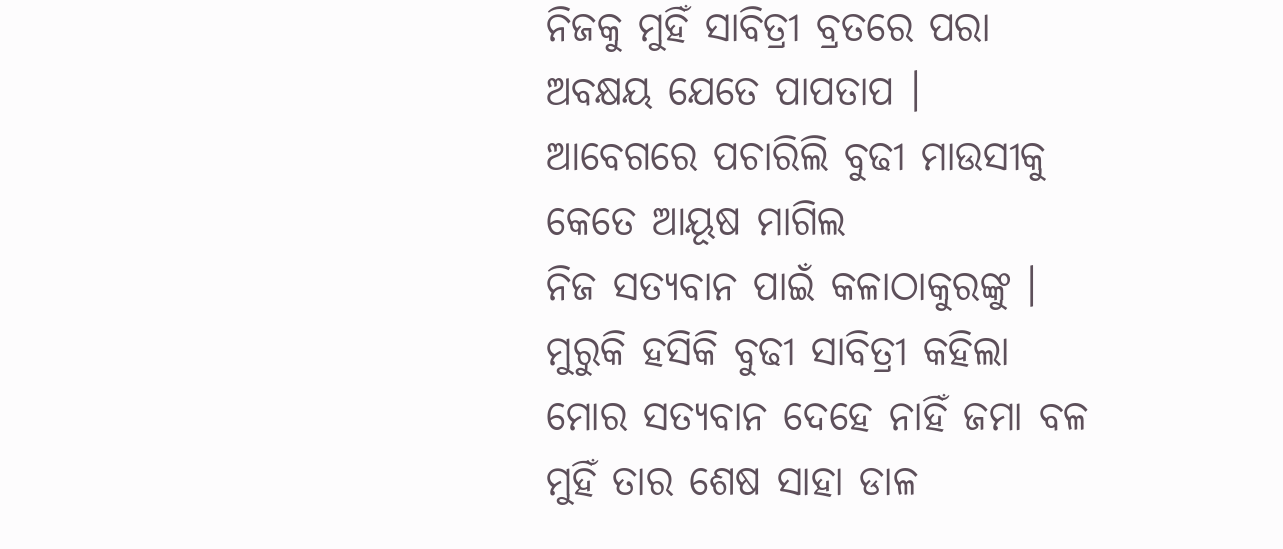ନିଜକୁ ମୁହିଁ ସାବିତ୍ରୀ ବ୍ରତରେ ପରା
ଅବକ୍ଷୟ ଯେତେ ପାପତାପ ।
ଆବେଗରେ ପଚାରିଲି ବୁଢୀ ମାଉସୀକୁ
କେତେ ଆୟୂଷ ମାଗିଲ
ନିଜ ସତ୍ୟବାନ ପାଇଁ କଳାଠାକୁରଙ୍କୁ ।
ମୁରୁକି ହସିକି ବୁଢୀ ସାବିତ୍ରୀ କହିଲା
ମୋର ସତ୍ୟବାନ ଦେହେ ନାହିଁ ଜମା ବଳ
ମୁହିଁ ତାର ଶେଷ ସାହା ଡାଳ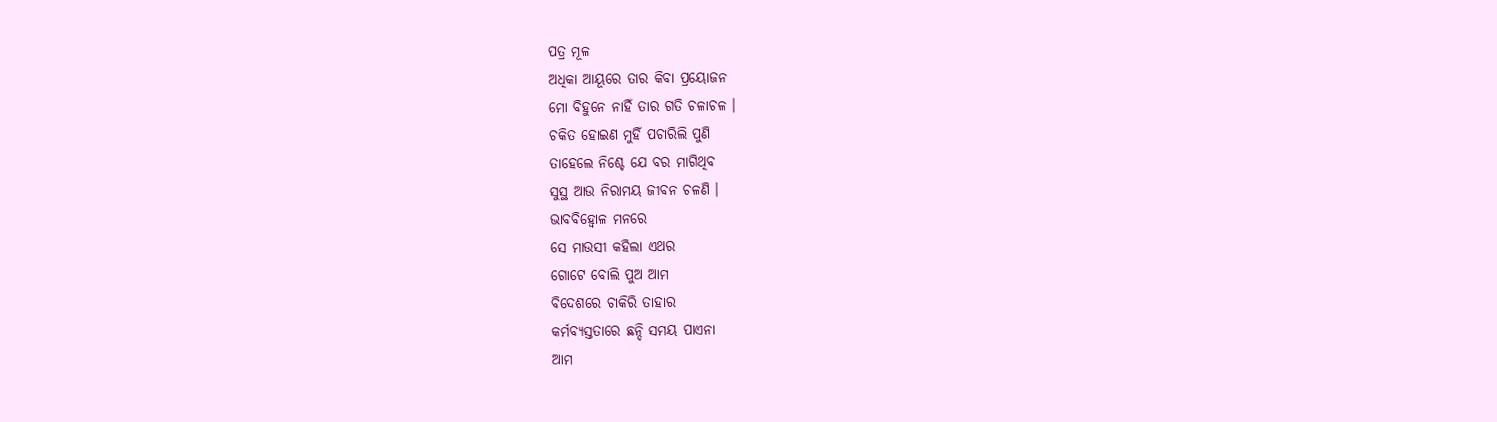ପତ୍ର ମୂଳ
ଅଧିକା ଆୟୂରେ ତାର କିବା ପ୍ରୟୋଜନ
ମୋ ବିହୁନେ ନାହିଁ ତାର ଗତି ଚଳାଚଳ ।
ଚକିତ ହୋଇଣ ମୁହିଁ ପଚାରିଲି ପୁଣି
ତାହେଲେ ନିଶ୍ଚେ ଯେ ବର ମାଗିଥିବ
ସୁସ୍ଥ ଆଉ ନିରାମୟ ଜୀବନ ଚଳଣି ।
ଭାବବିହ୍ୱୋଳ ମନରେ
ସେ ମାଉସୀ କହିଲା ଏଥର
ଗୋଟେ ବୋଲି ପୁଅ ଆମ
ବିଦେଶରେ ଚାକିରି ତାହାର
କର୍ମବ୍ୟସ୍ତତାରେ ଛନ୍ଦି ସମୟ ପାଏନା
ଆମ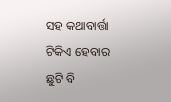ସହ କଥାବାର୍ତ୍ତା ଟିକିଏ ହେବାର
ଛୁଟି ବି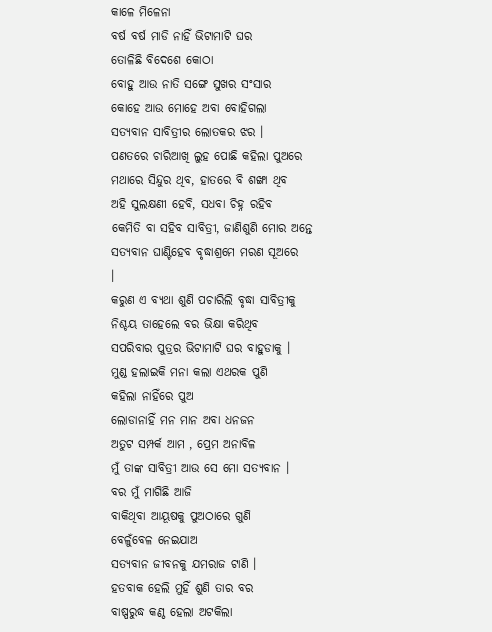କାଳେ ମିଳେନା
ବର୍ଷ ବର୍ଷ ମାଡି ନାହିଁ ଭିଟାମାଟି ଘର
ତୋଳିଛି ବିଦେଶେ କୋଠା
ବୋହୁ ଆଉ ନାତି ସଙ୍ଗେ ସୁଖର ସଂସାର
କୋହେ ଆଉ ମୋହେ ଅବା ବୋହିଗଲା
ସତ୍ୟବାନ ସାବିତ୍ରୀର ଲୋତକର ଝର ।
ପଣତରେ ଚାରିଆଖି ଲୁହ ପୋଛି କହିଲା ପୁଅରେ
ମଥାରେ ସିନ୍ଦୁର ଥିବ, ହାତରେ ବି ଶଙ୍ଖା ଥିବ
ଅହି ସୁଲକ୍ଷଣୀ ହେବି, ସଧବା ଚିହ୍ନ ରହିବ
କେମିତି ବା ସହିବ ସାବିତ୍ରୀ, ଜାଣିଶୁଣି ମୋର ଅନ୍ତେ
ସତ୍ୟବାନ ଘାଣ୍ଟିହେବ ବୃଦ୍ଧାଶ୍ରମେ ମରଣ ସୂଅରେ
।
କରୁଣ ଏ ବ୍ୟଥା ଶୁଣି ପଚାରିଲି ବୃଦ୍ଧା ସାବିତ୍ରୀକୁ
ନିଶ୍ଚୟ ତାହେଲେ ବର ଭିକ୍ଷା କରିଥିବ
ସପରିବାର ପୁତ୍ରର ଭିଟାମାଟି ଘର ବାହୁଡାକୁ ।
ମୁଣ୍ଡ ହଲାଇକି ମନା କଲା ଏଥରକ ପୁଣି
କହିଲା ନାହିଁରେ ପୁଅ
ଲୋଡାନାହିଁ ମନ ମାନ ଅବା ଧନଜନ
ଅତୁଟ ସମ୍ପର୍କ ଆମ , ପ୍ରେମ ଅନାବିଳ
ମୁଁ ତାଙ୍କ ସାବିତ୍ରୀ ଆଉ ସେ ମୋ ସତ୍ୟବାନ ।
ବର ମୁଁ ମାଗିଛି ଆଜି
ବାକିଥିବା ଆୟୂଷକୁ ପୁଅଠାରେ ଗୁଣି
ବେଳୁଁବେଳ ନେଇଯାଅ
ସତ୍ୟବାନ ଜୀବନକୁ ଯମରାଜ ଟାଣି ।
ହତବାକ ହେଲି ମୁହିଁ ଶୁଣି ତାର ବର
ବାଷ୍ପରୁଦ୍ଧ କଣ୍ଠ ହେଲା ଅଟକିଲା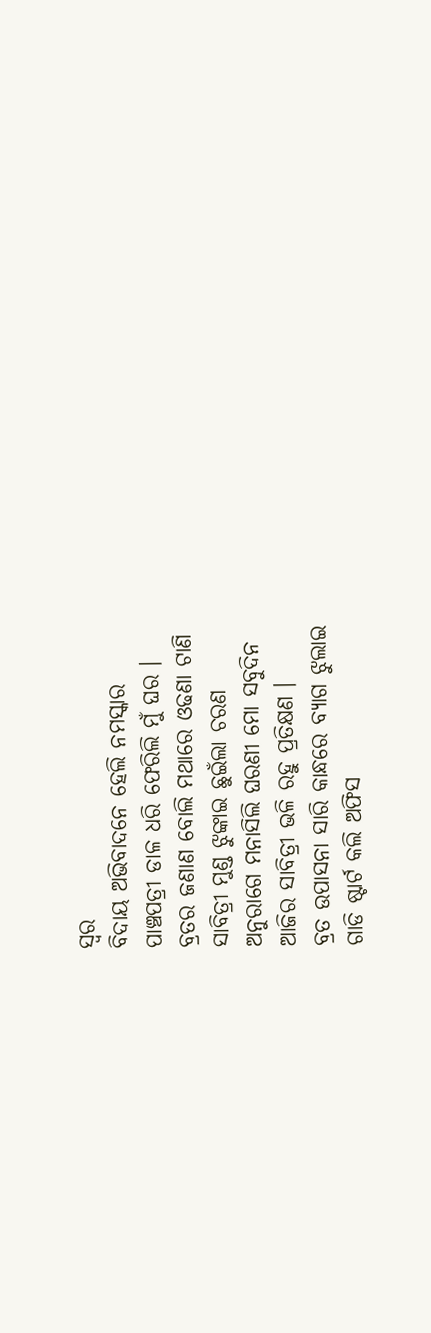ସ୍ୱର
ବିଦାୟ ଅଭିବାଦନେ ହେଲି ନମସ୍କାର
ପାଞ୍ଚପତ୍ରୀ ଡାଳ ଧରି ଫେରିଲି ମୁଁ ଘର ।
ବ୍ରତର ଜଣାଣ ବୋଲି ମଥାରେ ଓଢଣା ଟାଣି
ସାବିତ୍ରୀ ମୁଣ୍ଡ ଝୁଙ୍କାଇ ଛୁଇଁଲା ଚରଣ
ଅନୁରାଗେ ମନାସିଲି ଘରଣୀ ମୋ ସବୁଦିନ
ଆଜିର ସାବିତ୍ରୀ ଭଳି ରହୁ ପ୍ରତିକ୍ଷଣ ।
ବ୍ରତ ଉପାସନା ସାରି କାନ୍ଧରେ ବ୍ୟାଗ ଝୁଲାଇ
ଗାଡି ଷ୍ଟାର୍ଟ କଲି ଅଫିସ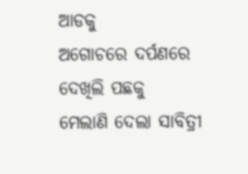ଆଡକୁ
ଅଗୋଚରେ ଦର୍ପଣରେ ଦେଖିଲି ପଛକୁ
ମେଲାଣି ଦେଲା ସାବିତ୍ରୀ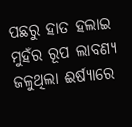ପଛରୁ ହାତ ହଲାଇ
ମୁହଁର ରୂପ ଲାବଣ୍ୟ ଜଳୁଥିଲା ଈର୍ଷ୍ୟାରେ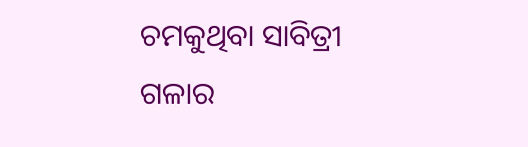ଚମକୁଥିବା ସାବିତ୍ରୀ ଗଳାର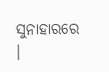ସୁନାହାରରେ ।